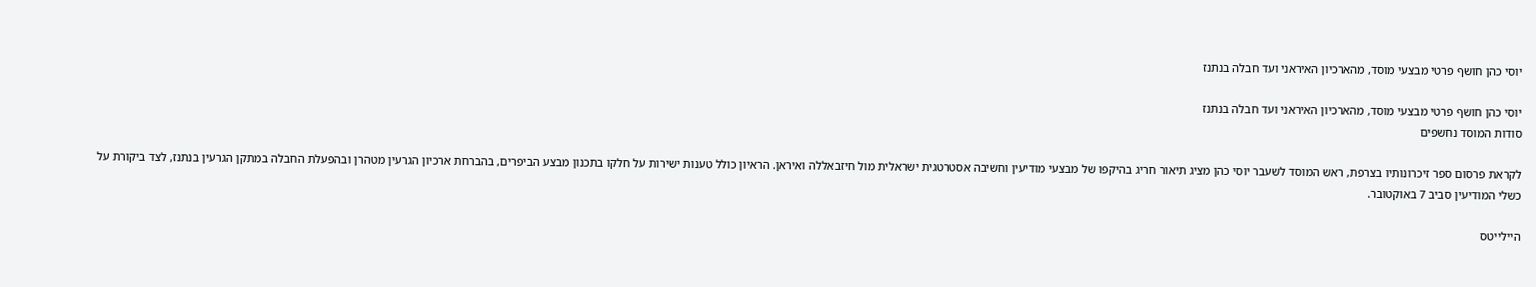יוסי כהן חושף פרטי מבצעי מוסד, מהארכיון האיראני ועד חבלה בנתנז

יוסי כהן חושף פרטי מבצעי מוסד, מהארכיון האיראני ועד חבלה בנתנז
סודות המוסד נחשפים

לקראת פרסום ספר זיכרונותיו בצרפת, ראש המוסד לשעבר יוסי כהן מציג תיאור חריג בהיקפו של מבצעי מודיעין וחשיבה אסטרטגית ישראלית מול חיזבאללה ואיראן. הראיון כולל טענות ישירות על חלקו בתכנון מבצע הביפרים, בהברחת ארכיון הגרעין מטהרן ובהפעלת החבלה במתקן הגרעין בנתנז, לצד ביקורת על כשלי המודיעין סביב 7 באוקטובר.

היילייטס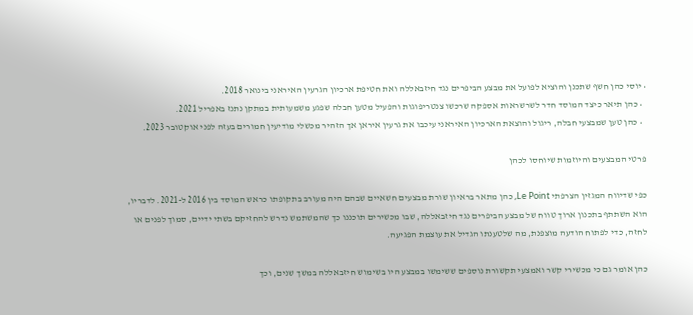• יוסי כהן חשף שתכנן והוציא לפועל את מבצע הביפרים נגד חיזבאללה ואת חטיפת ארכיון הגרעין האיראני בינואר 2018.
  • כהן תיאר כיצד המוסד חדר לשרשראות אספקה שרכשו צנטריפוגות והפעיל מטען חבלה שפגע משמעותית במתקן נתנז באפריל 2021.
  • כהן טען שמבצעי חבלה, ריגול והוצאת הארכיון האיראני עיכבו את גרעין איראן אך הזהיר מכשלי מודיעין חמורים בעזה לפני אוקטובר 2023.

פרטי המבצעים והיוזמות שיוחסו לכהן

כפי שדיווח המגזין הצרפתי Le Point, כהן מתאר בראיון שורת מבצעים חשאיים שבהם היה מעורב בתקופתו כראש המוסד בין 2016 ל-2021. לדבריו, הוא השתתף בתכנון ארוך טווח של מבצע הביפרים נגד חיזבאללה, שבו מכשירים תוכננו כך שהמשתמש נדרש להחזיקם בשתי ידיים, סמוך לפנים או לחזה, כדי לפתוח הודעה מוצפנת, מה שלטענתו הגדיל את עוצמת הפגיעה.

כהן אומר גם כי מכשירי קשר ואמצעי תקשורת נוספים ששימשו במבצע היו בשימוש חיזבאללה במשך שנים, וכך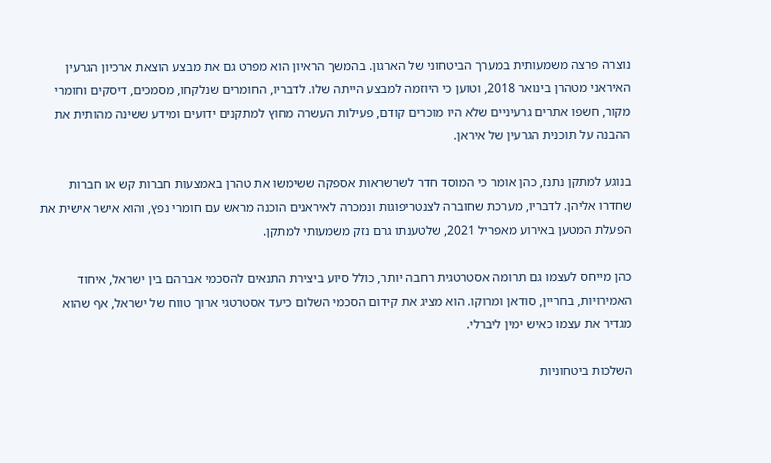נוצרה פרצה משמעותית במערך הביטחוני של הארגון. בהמשך הראיון הוא מפרט גם את מבצע הוצאת ארכיון הגרעין האיראני מטהרן בינואר 2018, וטוען כי היוזמה למבצע הייתה שלו. לדבריו, החומרים שנלקחו, מסמכים, דיסקים וחומרי מקור, חשפו אתרים גרעיניים שלא היו מוכרים קודם, פעילות העשרה מחוץ למתקנים ידועים ומידע ששינה מהותית את ההבנה על תוכנית הגרעין של איראן.

בנוגע למתקן נתנז, כהן אומר כי המוסד חדר לשרשראות אספקה ששימשו את טהרן באמצעות חברות קש או חברות שחדרו אליהן. לדבריו, מערכת שחוברה לצנטריפוגות ונמכרה לאיראנים הוכנה מראש עם חומרי נפץ, והוא אישר אישית את הפעלת המטען באירוע מאפריל 2021, שלטענתו גרם נזק משמעותי למתקן.

כהן מייחס לעצמו גם תרומה אסטרטגית רחבה יותר, כולל סיוע ביצירת התנאים להסכמי אברהם בין ישראל, איחוד האמירויות, בחריין, סודאן ומרוקו. הוא מציג את קידום הסכמי השלום כיעד אסטרטגי ארוך טווח של ישראל, אף שהוא מגדיר את עצמו כאיש ימין ליברלי.

השלכות ביטחוניות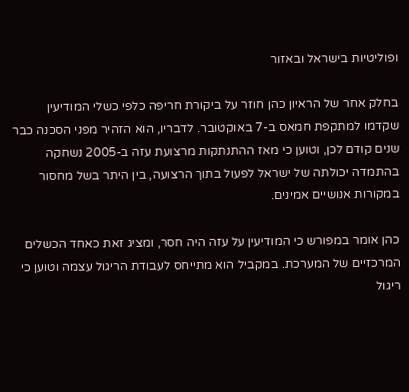ופוליטיות בישראל ובאזור

בחלק אחר של הראיון כהן חוזר על ביקורת חריפה כלפי כשלי המודיעין שקדמו למתקפת חמאס ב-7 באוקטובר. לדבריו, הוא הזהיר מפני הסכנה כבר שנים קודם לכן, וטוען כי מאז ההתנתקות מרצועת עזה ב-2005 נשחקה בהתמדה יכולתה של ישראל לפעול בתוך הרצועה, בין היתר בשל מחסור במקורות אנושיים אמינים.

כהן אומר במפורש כי המודיעין על עזה היה חסר, ומציג זאת כאחד הכשלים המרכזיים של המערכת. במקביל הוא מתייחס לעבודת הריגול עצמה וטוען כי ריגול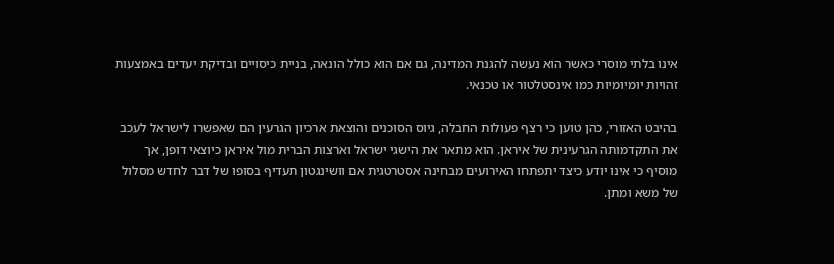אינו בלתי מוסרי כאשר הוא נעשה להגנת המדינה, גם אם הוא כולל הונאה, בניית כיסויים ובדיקת יעדים באמצעות זהויות יומיומיות כמו אינסטלטור או טכנאי.

בהיבט האזורי, כהן טוען כי רצף פעולות החבלה, גיוס הסוכנים והוצאת ארכיון הגרעין הם שאפשרו לישראל לעכב את התקדמותה הגרעינית של איראן. הוא מתאר את הישגי ישראל וארצות הברית מול איראן כיוצאי דופן, אך מוסיף כי אינו יודע כיצד יתפתחו האירועים מבחינה אסטרטגית אם וושינגטון תעדיף בסופו של דבר לחדש מסלול של משא ומתן.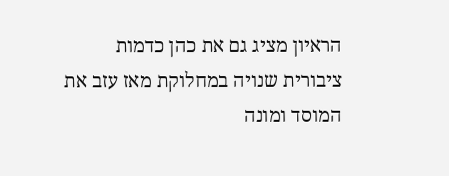הראיון מציג גם את כהן כדמות ציבורית שנויה במחלוקת מאז עזב את המוסד ומונה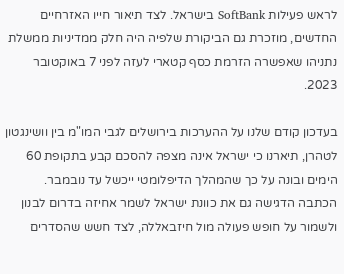לראש פעילות SoftBank בישראל. לצד תיאור חייו האזרחיים החדשים, מוזכרת גם הביקורת שלפיה היה חלק ממדיניות ממשלת נתניהו שאפשרה הזרמת כסף קטארי לעזה לפני 7 באוקטובר 2023.

בעדכון קודם שלנו על ההערכות בירושלים לגבי המו"מ בין וושינגטון לטהרן, תיארנו כי ישראל אינה מצפה להסכם קבע בתקופת 60 הימים ובונה על כך שהמהלך הדיפלומטי ייכשל עד נובמבר. הכתבה הדגישה גם את כוונת ישראל לשמר אחיזה בדרום לבנון ולשמור על חופש פעולה מול חיזבאללה, לצד חשש שהסדרים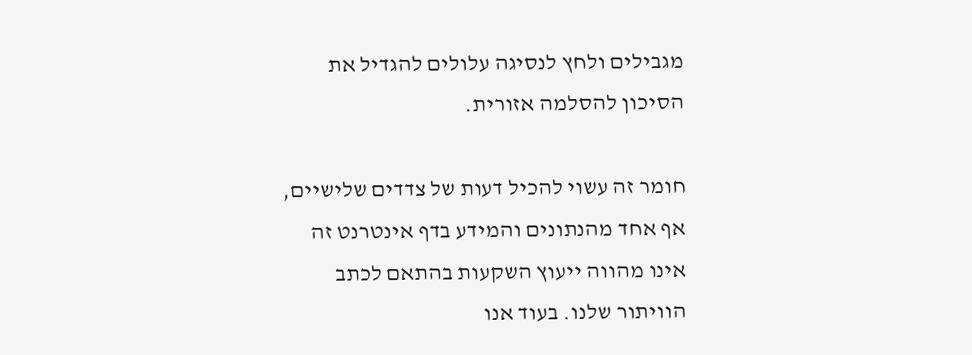מגבילים ולחץ לנסיגה עלולים להגדיל את הסיכון להסלמה אזורית.

חומר זה עשוי להכיל דעות של צדדים שלישיים, אף אחד מהנתונים והמידע בדף אינטרנט זה אינו מהווה ייעוץ השקעות בהתאם לכתב הוויתור שלנו. בעוד אנו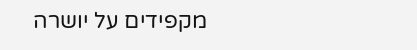מקפידים על יושרה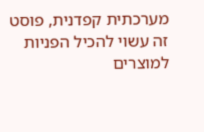מערכתית קפדנית, פוסט זה עשוי להכיל הפניות למוצרים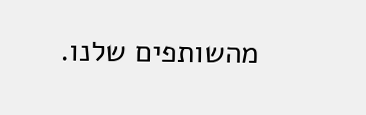מהשותפים שלנו.